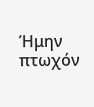Ήμην πτωχόν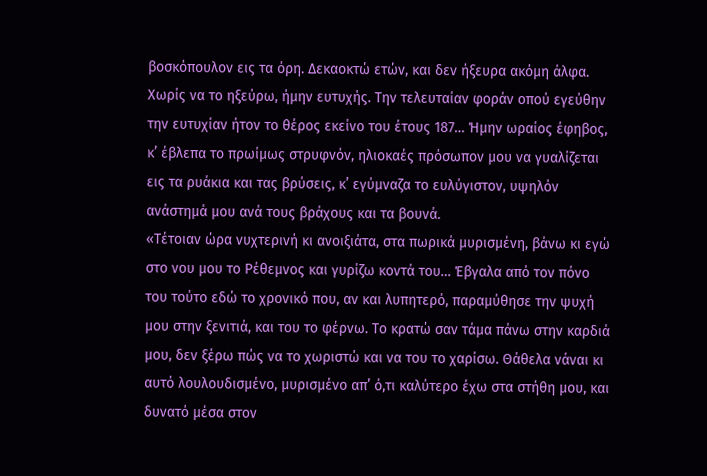βοσκόπουλον εις τα όρη. Δεκαοκτώ ετών, και δεν ήξευρα ακόμη άλφα. Χωρίς να το ηξεύρω, ήμην ευτυχής. Την τελευταίαν φοράν οπού εγεύθην την ευτυχίαν ήτον το θέρος εκείνο του έτους 187… Ήμην ωραίος έφηβος, κ’ έβλεπα το πρωίμως στρυφνόν, ηλιοκαές πρόσωπον μου να γυαλίζεται εις τα ρυάκια και τας βρύσεις, κ’ εγύμναζα το ευλύγιστον, υψηλόν ανάστημά μου ανά τους βράχους και τα βουνά.
«Τέτοιαν ώρα νυχτερινή κι ανοιξιάτα, στα πωρικά μυρισμένη, βάνω κι εγώ στο νου μου το Ρέθεμνος και γυρίζω κοντά του… Έβγαλα από τον πόνο του τούτο εδώ το χρονικό που, αν και λυπητερό, παραμύθησε την ψυχή μου στην ξενιτιά, και του το φέρνω. Το κρατώ σαν τάμα πάνω στην καρδιά μου, δεν ξέρω πώς να το χωριστώ και να του το χαρίσω. Θάθελα νάναι κι αυτό λουλουδισμένο, μυρισμένο απ’ ό,τι καλύτερο έχω στα στήθη μου, και δυνατό μέσα στον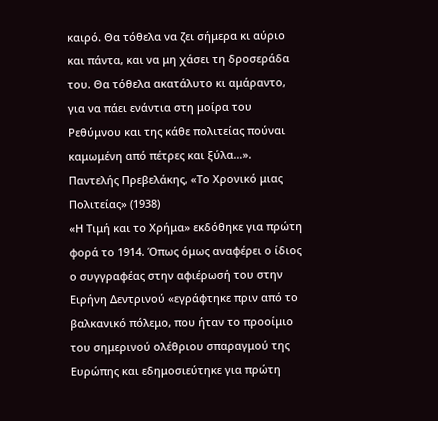καιρό. Θα τόθελα να ζει σήμερα κι αύριο και πάντα, και να μη χάσει τη δροσεράδα του. Θα τόθελα ακατάλυτο κι αμάραντο, για να πάει ενάντια στη μοίρα του Ρεθύμνου και της κάθε πολιτείας πούναι καμωμένη από πέτρες και ξύλα…».
Παντελής Πρεβελάκης, «Το Χρονικό μιας Πολιτείας» (1938)
«Η Τιμή και το Χρήμα» εκδόθηκε για πρώτη φορά το 1914. Όπως όμως αναφέρει ο ίδιος ο συγγραφέας στην αφιέρωσή του στην Ειρήνη Δεντρινού «εγράφτηκε πριν από το βαλκανικό πόλεμο, που ήταν το προοίμιο του σημερινού ολέθριου σπαραγμού της Ευρώπης και εδημοσιεύτηκε για πρώτη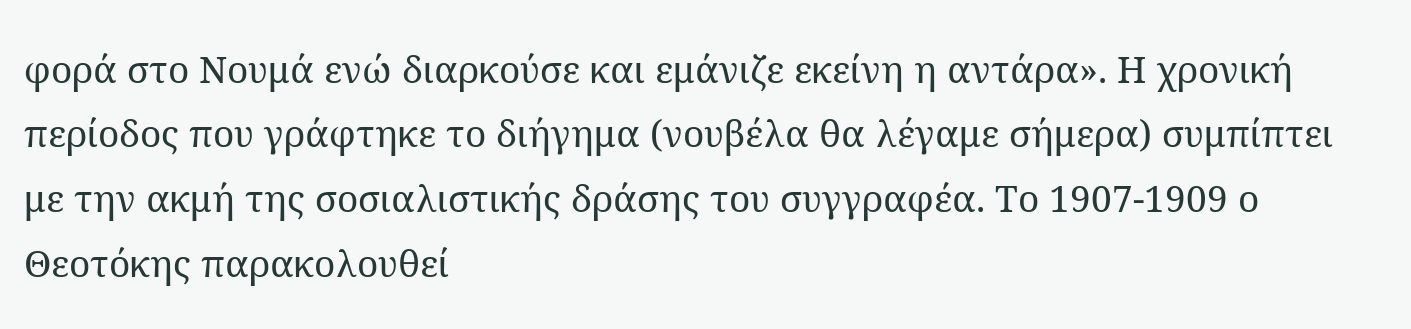φορά στο Νουμά ενώ διαρκούσε και εμάνιζε εκείνη η αντάρα». Η χρονική περίοδος που γράφτηκε το διήγημα (νουβέλα θα λέγαμε σήμερα) συμπίπτει με την ακμή της σοσιαλιστικής δράσης του συγγραφέα. Το 1907-1909 ο Θεοτόκης παρακολουθεί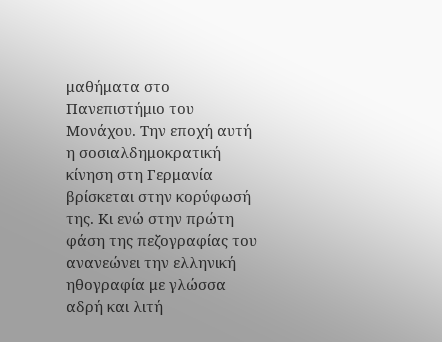μαθήματα στο Πανεπιστήμιο του Μονάχου. Την εποχή αυτή η σοσιαλδημοκρατική κίνηση στη Γερμανία βρίσκεται στην κορύφωσή της. Κι ενώ στην πρώτη φάση της πεζογραφίας του ανανεώνει την ελληνική ηθογραφία με γλώσσα αδρή και λιτή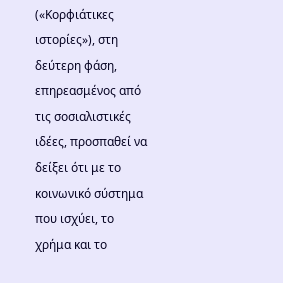(«Κορφιάτικες ιστορίες»), στη δεύτερη φάση, επηρεασμένος από τις σοσιαλιστικές ιδέες, προσπαθεί να δείξει ότι με το κοινωνικό σύστημα που ισχύει, το χρήμα και το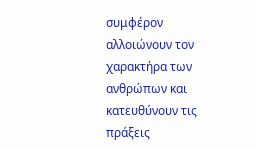συμφέρον αλλοιώνουν τον χαρακτήρα των ανθρώπων και κατευθύνουν τις πράξεις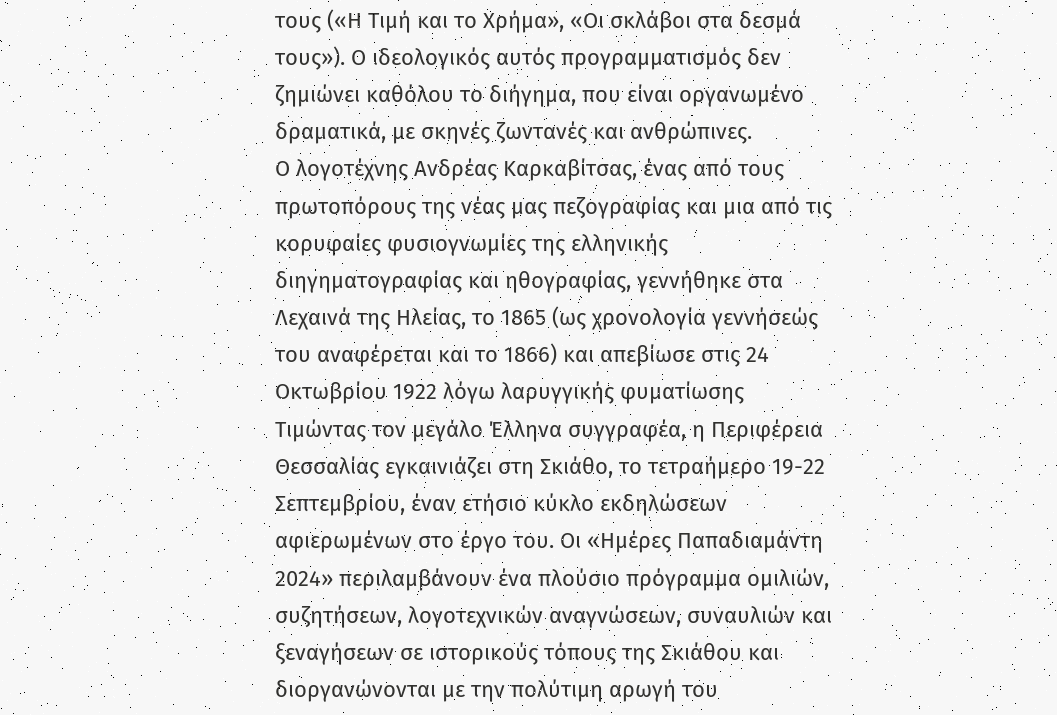τους («Η Τιμή και το Χρήμα», «Οι σκλάβοι στα δεσμά τους»). Ο ιδεολογικός αυτός προγραμματισμός δεν ζημιώνει καθόλου το διήγημα, που είναι οργανωμένο δραματικά, με σκηνές ζωντανές και ανθρώπινες.
Ο λογοτέχνης Ανδρέας Καρκαβίτσας, ένας από τους πρωτοπόρους της νέας μας πεζογραφίας και μια από τις κορυφαίες φυσιογνωμίες της ελληνικής διηγηματογραφίας και ηθογραφίας, γεννήθηκε στα Λεχαινά της Ηλείας, το 1865 (ως χρονολογία γεννήσεώς του αναφέρεται και το 1866) και απεβίωσε στις 24 Οκτωβρίου 1922 λόγω λαρυγγικής φυματίωσης
Τιμώντας τον μεγάλο Έλληνα συγγραφέα, η Περιφέρεια Θεσσαλίας εγκαινιάζει στη Σκιάθο, το τετραήμερο 19-22 Σεπτεμβρίου, έναν ετήσιο κύκλο εκδηλώσεων αφιερωμένων στο έργο του. Οι «Ημέρες Παπαδιαμάντη 2024» περιλαμβάνουν ένα πλούσιο πρόγραμμα ομιλιών, συζητήσεων, λογοτεχνικών αναγνώσεων, συναυλιών και ξεναγήσεων σε ιστορικούς τόπους της Σκιάθου και διοργανώνονται με την πολύτιμη αρωγή του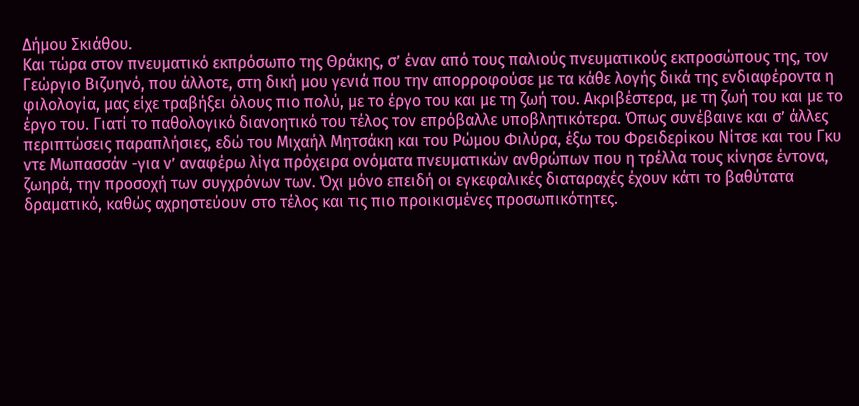Δήμου Σκιάθου.
Και τώρα στον πνευματικό εκπρόσωπο της Θράκης, σ’ έναν από τους παλιούς πνευματικούς εκπροσώπους της, τον Γεώργιο Βιζυηνό, που άλλοτε, στη δική μου γενιά που την απορροφούσε με τα κάθε λογής δικά της ενδιαφέροντα η φιλολογία, μας είχε τραβήξει όλους πιο πολύ, με το έργο του και με τη ζωή του. Ακριβέστερα, με τη ζωή του και με το έργο του. Γιατί το παθολογικό διανοητικό του τέλος τον επρόβαλλε υποβλητικότερα. Όπως συνέβαινε και σ’ άλλες περιπτώσεις παραπλήσιες, εδώ του Μιχαήλ Μητσάκη και του Ρώμου Φιλύρα, έξω του Φρειδερίκου Νίτσε και του Γκυ ντε Μωπασσάν -για ν’ αναφέρω λίγα πρόχειρα ονόματα πνευματικών ανθρώπων που η τρέλλα τους κίνησε έντονα, ζωηρά, την προσοχή των συγχρόνων των. Όχι μόνο επειδή οι εγκεφαλικές διαταραχές έχουν κάτι το βαθύτατα δραματικό, καθώς αχρηστεύουν στο τέλος και τις πιο προικισμένες προσωπικότητες.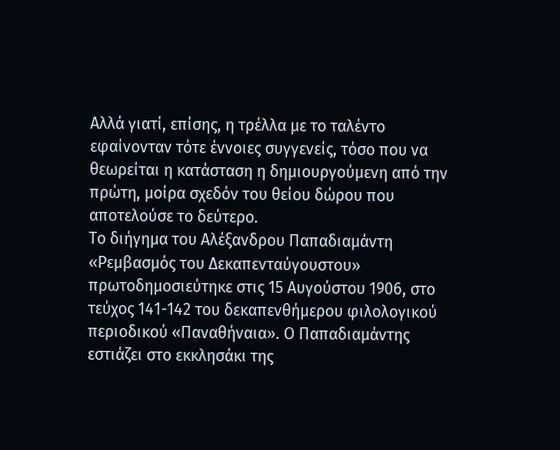Αλλά γιατί, επίσης, η τρέλλα με το ταλέντο εφαίνονταν τότε έννοιες συγγενείς, τόσο που να θεωρείται η κατάσταση η δημιουργούμενη από την πρώτη, μοίρα σχεδόν του θείου δώρου που αποτελούσε το δεύτερο.
Το διήγημα του Αλέξανδρου Παπαδιαμάντη «Ρεμβασμός του Δεκαπενταύγουστου» πρωτοδημοσιεύτηκε στις 15 Αυγούστου 1906, στο τεύχος 141-142 του δεκαπενθήμερου φιλολογικού περιοδικού «Παναθήναια». Ο Παπαδιαμάντης εστιάζει στο εκκλησάκι της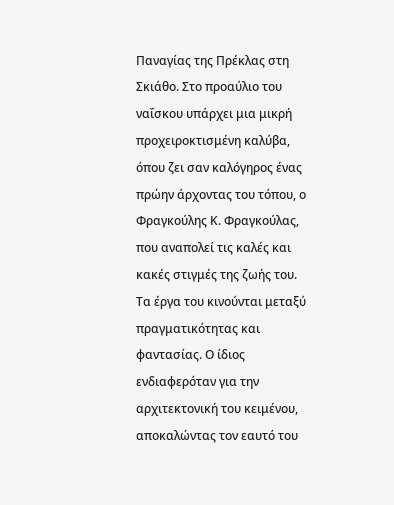Παναγίας της Πρέκλας στη Σκιάθο. Στο προαύλιο του ναΐσκου υπάρχει μια μικρή προχειροκτισμένη καλύβα, όπου ζει σαν καλόγηρος ένας πρώην άρχοντας του τόπου, ο Φραγκούλης Κ. Φραγκούλας, που αναπολεί τις καλές και κακές στιγμές της ζωής του.
Τα έργα του κινούνται μεταξύ πραγματικότητας και φαντασίας. Ο ίδιος ενδιαφερόταν για την αρχιτεκτονική του κειμένου, αποκαλώντας τον εαυτό του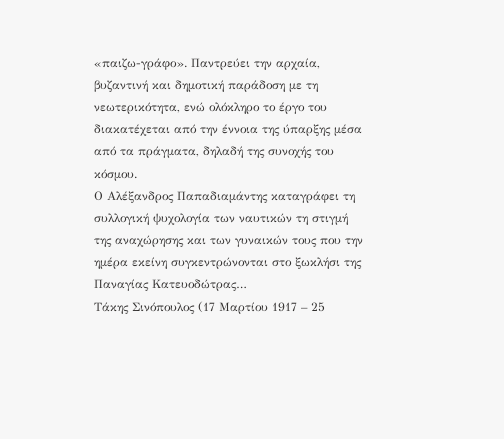«παιζω-γράφο». Παντρεύει την αρχαία, βυζαντινή και δημοτική παράδοση με τη νεωτερικότητα, ενώ ολόκληρο το έργο του διακατέχεται από την έννοια της ύπαρξης μέσα από τα πράγματα, δηλαδή της συνοχής του κόσμου.
Ο Αλέξανδρος Παπαδιαμάντης καταγράφει τη συλλογική ψυχολογία των ναυτικών τη στιγμή της αναχώρησης και των γυναικών τους που την ημέρα εκείνη συγκεντρώνονται στο ξωκλήσι της Παναγίας Κατευοδώτρας…
Τάκης Σινόπουλος (17 Μαρτίου 1917 – 25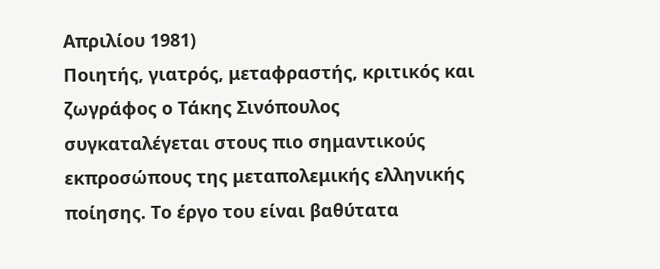Απριλίου 1981)
Ποιητής, γιατρός, μεταφραστής, κριτικός και ζωγράφος ο Τάκης Σινόπουλος συγκαταλέγεται στους πιο σημαντικούς εκπροσώπους της μεταπολεμικής ελληνικής ποίησης. Το έργο του είναι βαθύτατα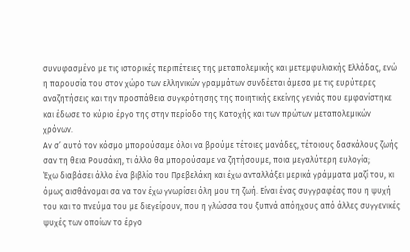συνυφασμένο με τις ιστορικές περιπέτειες της μεταπολεμικής και μετεμφυλιακής Ελλάδας, ενώ η παρουσία του στον χώρο των ελληνικών γραμμάτων συνδέεται άμεσα με τις ευρύτερες αναζητήσεις και την προσπάθεια συγκρότησης της ποιητικής εκείνης γενιάς που εμφανίστηκε και έδωσε το κύριο έργο της στην περίοδο της Κατοχής και των πρώτων μεταπολεμικών χρόνων.
Αν σ’ αυτό τον κόσμο μπορούσαμε όλοι να βρούμε τέτοιες μανάδες, τέτοιους δασκάλους ζωής σαν τη θεια Ρουσάκη, τι άλλο θα μπορούσαμε να ζητήσουμε, ποια μεγαλύτερη ευλογία;
Έχω διαβάσει άλλο ένα βιβλίο του Πρεβελάκη και έχω ανταλλάξει μερικά γράμματα μαζί του, κι όμως αισθάνομαι σα να τον έχω γνωρίσει όλη μου τη ζωή. Είναι ένας συγγραφέας που η ψυχή του και το πνεύμα του με διεγείρουν, που η γλώσσα του ξυπνά απόηχους από άλλες συγγενικές ψυχές των οποίων το έργο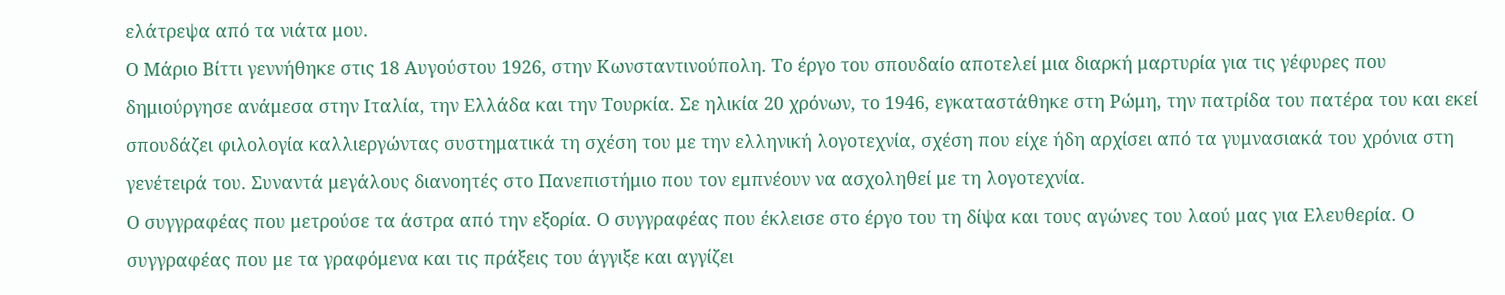ελάτρεψα από τα νιάτα μου.
Ο Μάριο Βίττι γεννήθηκε στις 18 Αυγούστου 1926, στην Κωνσταντινούπολη. Το έργο του σπουδαίο αποτελεί μια διαρκή μαρτυρία για τις γέφυρες που δημιούργησε ανάμεσα στην Ιταλία, την Ελλάδα και την Τουρκία. Σε ηλικία 20 χρόνων, το 1946, εγκαταστάθηκε στη Ρώμη, την πατρίδα του πατέρα του και εκεί σπουδάζει φιλολογία καλλιεργώντας συστηματικά τη σχέση του με την ελληνική λογοτεχνία, σχέση που είχε ήδη αρχίσει από τα γυμνασιακά του χρόνια στη γενέτειρά του. Συναντά μεγάλους διανοητές στο Πανεπιστήμιο που τον εμπνέουν να ασχοληθεί με τη λογοτεχνία.
Ο συγγραφέας που μετρούσε τα άστρα από την εξορία. Ο συγγραφέας που έκλεισε στο έργο του τη δίψα και τους αγώνες του λαού μας για Ελευθερία. Ο συγγραφέας που με τα γραφόμενα και τις πράξεις του άγγιξε και αγγίζει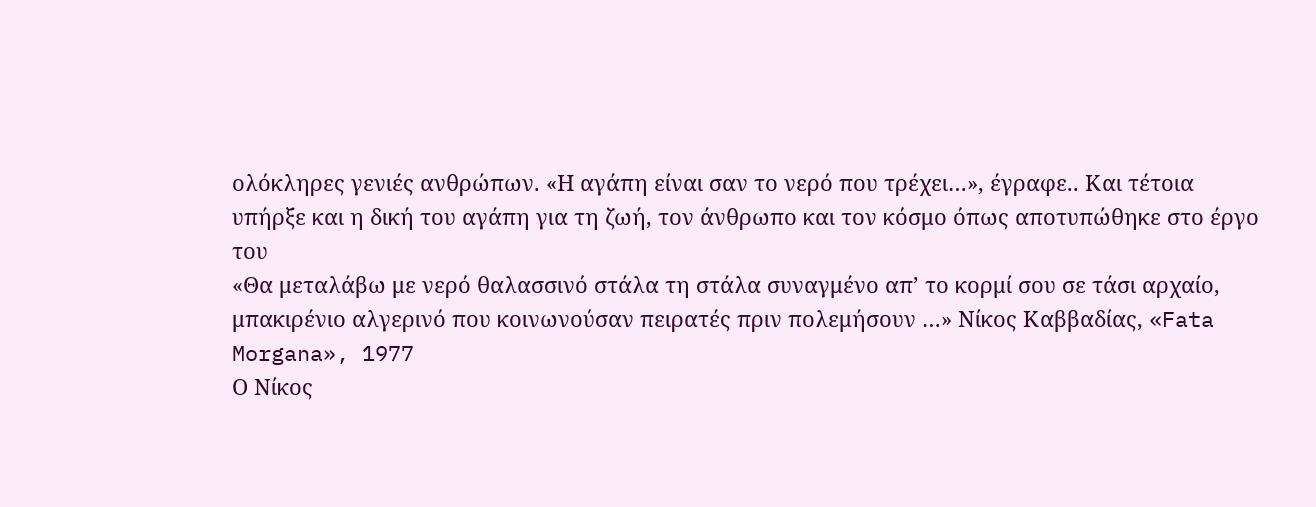ολόκληρες γενιές ανθρώπων. «Η αγάπη είναι σαν το νερό που τρέχει…», έγραφε.. Και τέτοια υπήρξε και η δική του αγάπη για τη ζωή, τον άνθρωπο και τον κόσμο όπως αποτυπώθηκε στο έργο του
«Θα μεταλάβω με νερό θαλασσινό στάλα τη στάλα συναγμένο απ’ το κορμί σου σε τάσι αρχαίο, μπακιρένιο αλγερινό που κοινωνούσαν πειρατές πριν πολεμήσουν …» Νίκος Καββαδίας, «Fata Morgana», 1977
Ο Νίκος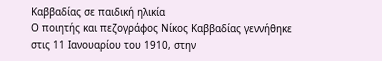Καββαδίας σε παιδική ηλικία
Ο ποιητής και πεζογράφος Νίκος Καββαδίας γεννήθηκε στις 11 Ιανουαρίου του 1910, στην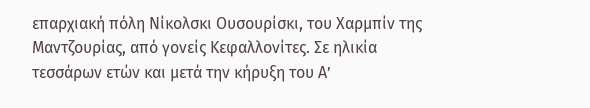επαρχιακή πόλη Νίκολσκι Ουσουρίσκι, του Χαρμπίν της Μαντζουρίας, από γονείς Κεφαλλονίτες. Σε ηλικία τεσσάρων ετών και μετά την κήρυξη του Α’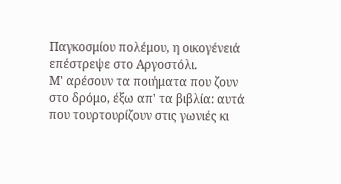Παγκοσμίου πολέμου, η οικογένειά επέστρεψε στο Αργοστόλι.
Μ' αρέσουν τα ποιήματα που ζουν στο δρόμο, έξω απ' τα βιβλία: αυτά που τουρτουρίζουν στις γωνιές κι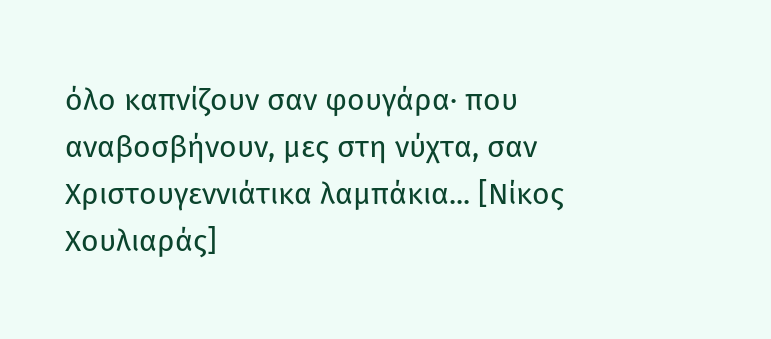όλο καπνίζουν σαν φουγάρα· που αναβοσβήνουν, μες στη νύχτα, σαν Χριστουγεννιάτικα λαμπάκια... [Νίκος Χουλιαράς]